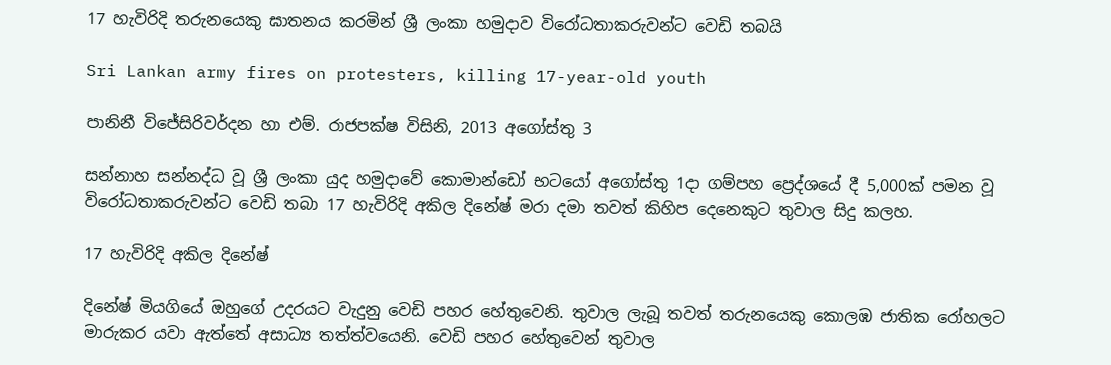17 හැවිරිදි තරුනයෙකු ඝාතනය කරමින් ශ්‍රී ලංකා හමුදාව විරෝධතාකරුවන්ට වෙඩි තබයි

Sri Lankan army fires on protesters, killing 17-year-old youth

පානිනී විජේසිරිවර්දන හා එම්. රාජපක්ෂ විසිනි, 2013 අගෝස්තු 3

සන්නාහ සන්නද්ධ වූ ශ්‍රී ලංකා යුද හමුදාවේ කොමාන්ඩෝ භටයෝ අගෝස්තු 1දා ගම්පහ ප්‍රෙද්ශයේ දී 5,000ක් පමන වූ විරෝධතාකරුවන්ට වෙඩි තබා 17 හැවිරිදි අකිල දිනේෂ් මරා දමා තවත් කිහිප දෙනෙකුට තුවාල සිදු කලහ.

17 හැවිරිදි අකිල දිනේෂ්

දිනේෂ් මියගියේ ඔහුගේ උදරයට වැදුනු වෙඩි පහර හේතුවෙනි. තුවාල ලැබූ තවත් තරුනයෙකු කොලඹ ජාතික රෝහලට මාරුකර යවා ඇත්තේ අසාධ්‍ය තත්ත්වයෙනි. වෙඩි පහර හේතුවෙන් තුවාල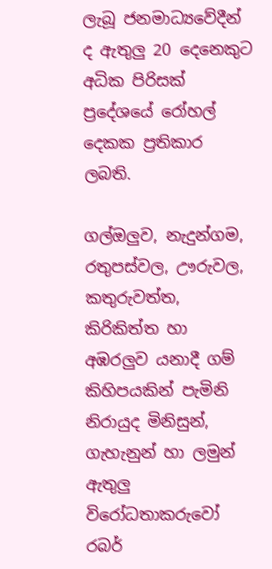ලැබූ ජනමාධ්‍යවේදීන් ද ඇතුලු 20 දෙනෙකුට අධික පිරිසක් ප්‍රදේශයේ රෝහල් දෙකක ප්‍රතිකාර ලබති.

ගල්ඔලුව, නැදුන්ගම, රතුපස්වල, ඌරුවල, කතුරුවත්ත, කිරිකිත්ත හා අඹරලුව යනාදී ගම් කිහිපයකින් පැමිනි නිරායුද මිනිසුන්, ගැහැනුන් හා ලමුන් ඇතුලු විරෝධතාකරුවෝ රබර්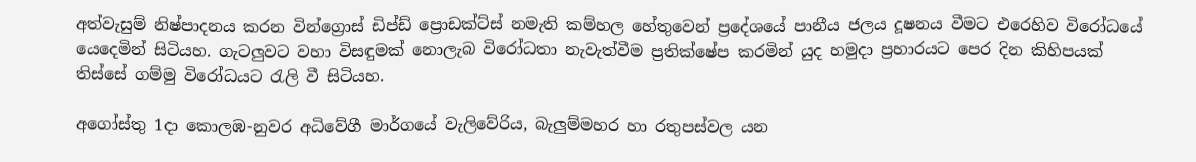අත්වැසුම් නිෂ්පාදනය කරන වින්ග්‍රොස් ඩිප්ඩ් ප්‍රොඩක්ට්ස් නමැති කම්හල හේතුවෙන් ප්‍රදේශයේ පානීය ජලය දූෂනය වීමට එරෙහිව වි‍රෝධයේ යෙදෙමින් සිටියහ. ගැටලුවට වහා විසඳුමක් නොලැබ විරෝධතා නැවැත්වීම ප්‍රතික්ෂේප කරමින් යුද හමුදා ප්‍රහාරයට පෙර දින කිහිපයක් තිස්සේ ගම්මු විරෝධයට රැලි වී සිටියහ.

අගෝස්තු 1දා කොලඹ-නුවර අධිවේගී මාර්ගයේ වැලිවේරිය, බැලුම්මහර හා රතුපස්වල යන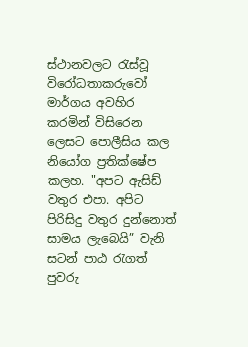ස්ථානවලට රැස්වූ විරෝධතාකරුවෝ මාර්ගය අවහිර කරමින් විසිරෙන ලෙසට පොලීසිය කල නියෝග ප්‍රතික්ෂේප කලහ. "අපට ඇසිඩ් වතුර එපා. අපිට පිරිසිදු වතුර දුන්නොත් සාමය ලැබෙයි” වැනි සටන් පාඨ රැගත් පුවරු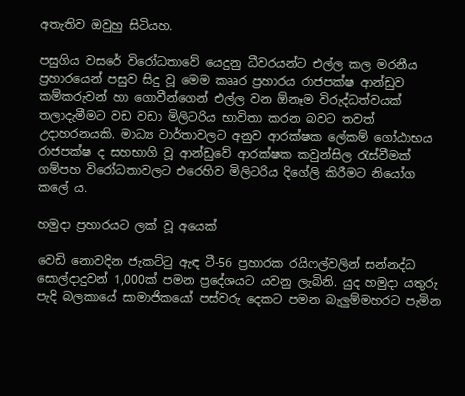අතැතිව ඔවුහු සිටියහ.

පසුගිය වසරේ වි‍රෝධතාවේ යෙදුනු ධීවරයන්ට එල්ල කල මරනීය ප්‍රහාරයෙන් පසුව සිදු වූ මෙම කෲර ප්‍රහාරය රාජපක්ෂ ආන්ඩුව කම්කරුවන් හා ගොවීන්ගෙන් එල්ල වන ඕනෑම විරුද්ධත්වයක් තලාදැමීමට වඩ වඩා මිලිටරිය භාවිතා කරන බවට තවත් උදාහරනයකි. මාධ්‍ය වාර්තාවලට අනුව ආරක්ෂක ලේකම් ගෝඨාභය රාජපක්ෂ ද සහභාගි වූ ආන්ඩුවේ ආරක්ෂක කවුන්සිල රැස්වීමක් ගම්පහ විරෝධතාවලට එරෙහිව මිලිටරිය දිගේලි කිරීමට නියෝග කලේ ය.

හමුදා ප්‍රහාරයට ලක් වූ අයෙක්

වෙඩි නොවදින ජැකට්ටු ඇඳ ටී-56 ප්‍රහාරක රයිෆල්වලින් සන්නද්ධ සොල්දාදුවන් 1,000ක් පමන ප්‍රදේශයට යවනු ලැබිනි. යුද හමුදා යතුරු පැදි බලකායේ සාමාජිකයෝ පස්වරු දෙකට පමන බැලුම්මහරට පැමින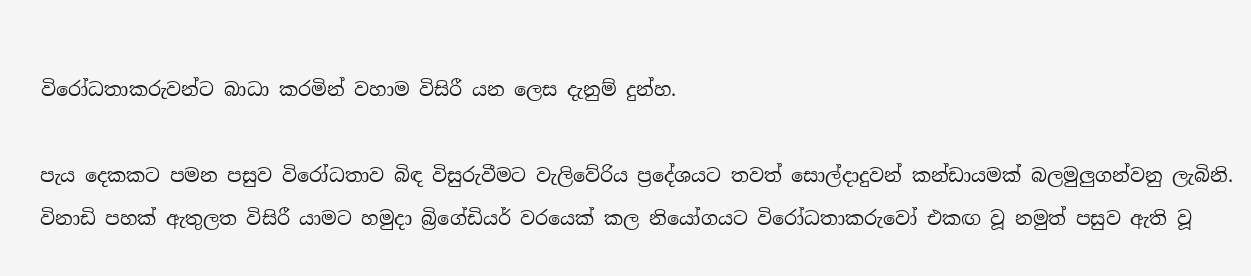විරෝධතාකරුවන්ට බාධා කරමින් වහාම විසිරී යන ලෙස දැනුම් දුන්හ.

පැය දෙකකට පමන පසුව විරෝධතාව බිඳ විසුරුවීමට වැලිවේරිය ප්‍රදේශයට තවත් සොල්දාදුවන් කන්ඩායමක් බලමුලුගන්වනු ලැබිනි. විනාඩි පහක් ඇතුලත විසිරී යාමට හමුදා බ්‍රිගේඩියර් වරයෙක් කල නියෝගයට විරෝධතාකරුවෝ එකඟ වූ නමුත් පසුව ඇති වූ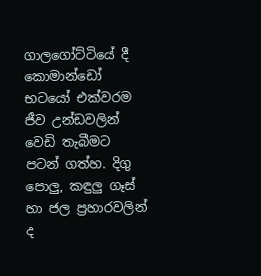ගාලගෝට්ටියේ දී කොමාන්ඩෝ භටයෝ එක්වරම ජීව උන්ඩවලින් වෙඩි තැබීමට පටන් ගත්හ. දිගු පොලු, කඳුලු ගෑස් හා ජල ප්‍රහාරවලින් ද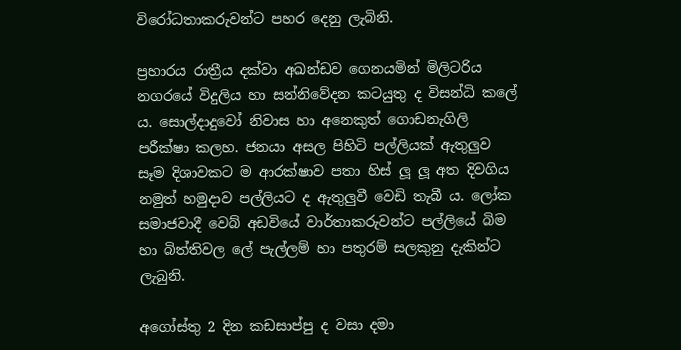විරෝධතාකරුවන්ට පහර දෙනු ලැබිනි.

ප්‍රහාරය රාත්‍රීය දක්වා අඛන්ඩව ගෙනයමින් මිලිටරිය නගරයේ විදුලිය හා සන්නිවේදන කටයුතු ද විසන්ධි කලේ ය. සොල්දාදුවෝ නිවාස හා අනෙකුත් ගොඩනැගිලි පරීක්ෂා කලහ. ජනයා අසල පිහිටි පල්ලියක් ඇතුලුව සෑම දිශාවකට ම ආරක්ෂාව පතා හිස් ලූ ලූ අත දිවගිය නමුත් හමුදාව පල්ලියට ද ඇතුලුවී වෙඩි තැබී ය. ලෝක සමාජවාදී වෙබ් අඩවියේ වාර්තාකරුවන්ට පල්ලියේ බිම හා බිත්තිවල ලේ පැල්ලම් හා පතුරම් සලකුනු දැකින්ට ලැබුනි.

අගෝස්තු 2 දින කඩසාප්පු ද වසා දමා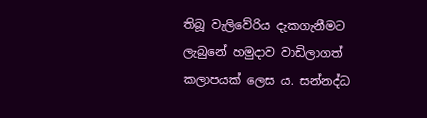තිබූ වැලිවේරිය දැකගැනීමට ලැබුනේ හමුදාව වාඩිලාගත් කලාපයක් ලෙස ය. සන්නද්ධ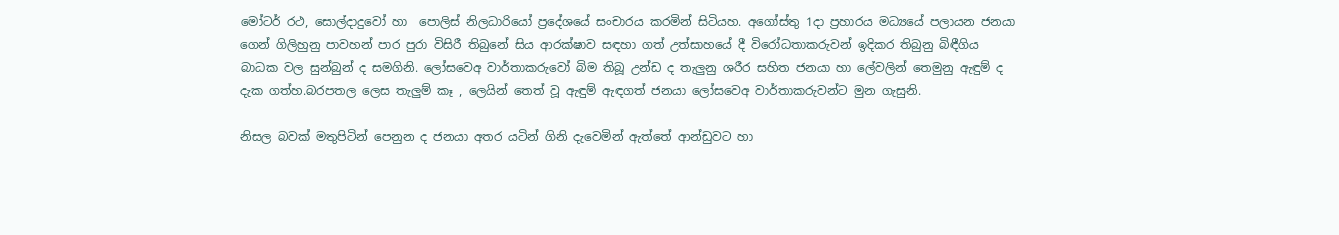මෝටර් රථ, සොල්දාදුවෝ හා ‍ පොලිස් නිලධාරියෝ ප්‍රදේශයේ සංචාරය කරමින් සිටියහ. අගෝස්තු 1දා ප්‍රහාරය මධ්‍යයේ පලායන ජනයා ගෙන් ගිලිහුනු පාවහන් පාර පුරා විසිරී තිබුනේ සිය ආරක්ෂාව සඳහා ගත් උත්සාහයේ දී විරෝධතාකරුවන් ඉදිකර තිබුනු බිඳීගිය බාධක වල සුන්බුන් ද සමගිනි. ලෝසවෙඅ වාර්තාකරුවෝ බිම තිබූ උන්ඩ ද තැලුනු ශරීර සහිත ජනයා හා ලේවලින් තෙමුනු ඇඳුම් ද දැක ගත්හ.බරපතල ලෙස තැලුම් කෑ , ලෙයින් තෙත් වූ ඇඳුම් ඇඳගත් ජනයා ලෝසවෙඅ වාර්තාකරුවන්ට මුන ගැසුනි.

නිසල බවක් මතුපිටින් පෙනුන ද ජනයා අතර යටින් ගිනි දැවෙමින් ඇත්තේ ආන්ඩුවට හා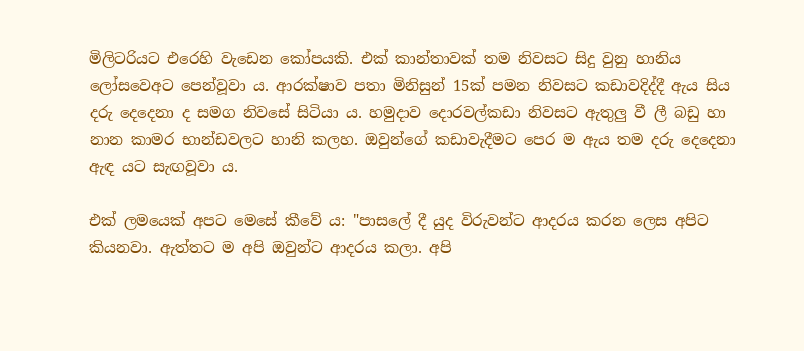මිලිටරියට එරෙහි වැඩෙන කෝපයකි. එක් කාන්තාවක් තම නිවසට සිදු වුනු හානිය ලෝසවෙඅට පෙන්වූවා ය. ආරක්ෂාව පතා මිනිසුන් 15ක් පමන නිවසට කඩාවදිද්දී ඇය සිය දරු දෙදෙනා ද සමග නිවසේ සිටියා ය. හමුදාව දොරවල්කඩා නිවසට ඇතුලු වී ලී බඩු හා නාන කාමර භාන්ඩවලට හානි කලහ. ඔවුන්ගේ කඩාවැදීමට පෙර ම ඇය තම දරු දෙදෙනා ඇඳ යට සැඟවූවා ය.

එක් ලමයෙක් අපට මෙසේ කීවේ ය: "පාසලේ දී යුද විරුවන්ට ආදරය කරන ලෙස අපිට කියනවා. ඇත්තට ම අපි ඔවුන්ට ආදරය කලා. අපි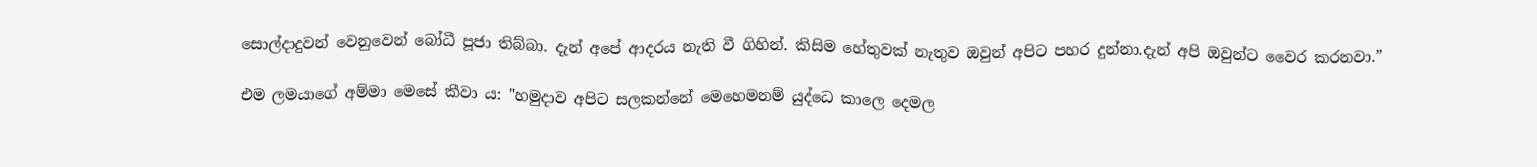සොල්දාදුවන් වෙනුවෙන් බෝධී පූජා තිබ්බා. දැන් අපේ ආදරය නැති වී ගිහින්. කිසිම හේතුවක් නැතුව ඔවුන් අපිට පහර දුන්නා.දැන් අපි ඔවුන්ට වෛර කරනවා.”

එම ලමයාගේ අම්මා මෙසේ කීවා ය: "හමුදාව අපිට සලකන්නේ මෙහෙමනම් යුද්ධෙ කාලෙ දෙමල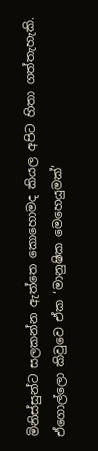මිනිස්සුන්ට සලකන්න ඇත්තෙ කොහොමද කියල අපිට හිතා ගත්තැහැකි. ඒගොල්ලො කිවුවෙ ඒක ‘මානුෂික මෙහෙයුමක්’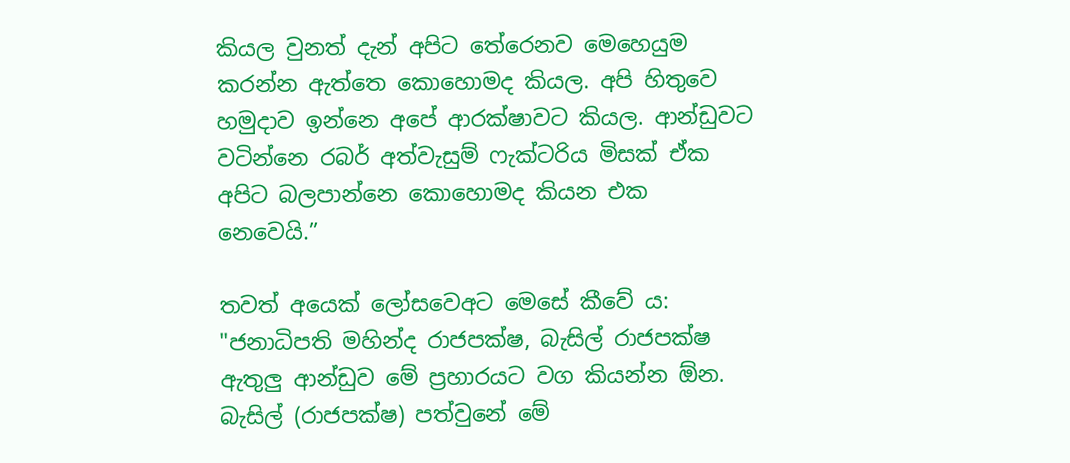කියල වුනත් දැන් අපිට තේරෙනව මෙහෙයුම කරන්න ඇත්තෙ කොහොමද කියල. අපි හිතුවෙ හමුදාව ඉන්නෙ අපේ ආරක්ෂාවට කියල. ආන්ඩුවට වටින්නෙ රබර් අත්වැසුම් ෆැක්ටරිය මිසක් ඒක අපිට බලපාන්නෙ කොහොමද කියන එක නෙවෙයි.”

තවත් අයෙක් ලෝසවෙඅට මෙසේ කීවේ ය: "ජනාධිපති මහින්ද රාජපක්ෂ, බැසිල් රාජපක්ෂ ඇතුලු ආන්ඩුව මේ ප්‍රහාරයට වග කියන්න ඕන. බැසිල් (රාජපක්ෂ) පත්වුනේ මේ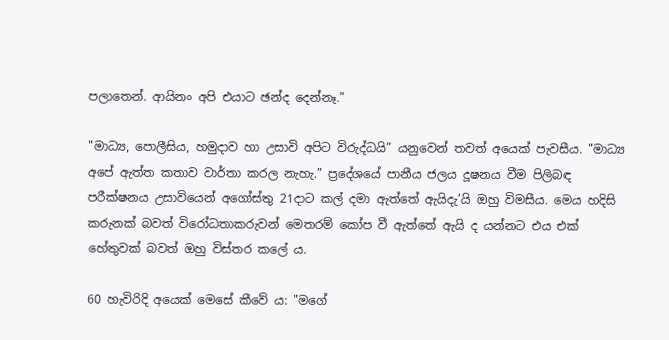පලාතෙන්. ආයිනං අපි එයාට ඡන්ද දෙන්නෑ.”

"මාධ්‍ය, පොලීසිය, හමුදාව හා උසාවි අපිට විරුද්ධයි” යනුවෙන් තවත් අයෙක් පැවසීය. "මාධ්‍ය අපේ ඇත්ත කතාව වාර්තා කරල නැහැ.” ප්‍රදේශයේ පානීය ජලය දූෂනය වීම පිලිබඳ පරීක්ෂනය උසාවියෙන් අගෝස්තු 21දාට කල් දමා ඇත්තේ ඇයිදැ’යි ඔහු විමසීය. මෙය හදිසි කරුනක් බවත් විරෝධතාකරුවන් මෙතරම් කෝප වී ඇත්තේ ඇයි ද යන්නට එය එක් හේතුවක් බවත් ඔහු විස්තර කලේ ය.

60 හැවිරිදි අයෙක් මෙසේ කීවේ ය: "මගේ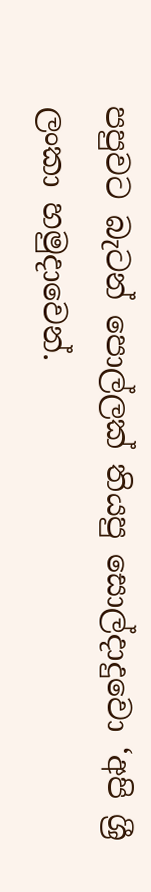පපුවට බැටන් පොල්ලක් තියපු සොල්දාදුවො ‘අපි ශ්‍රී ලංකා හමුදාවෙන්.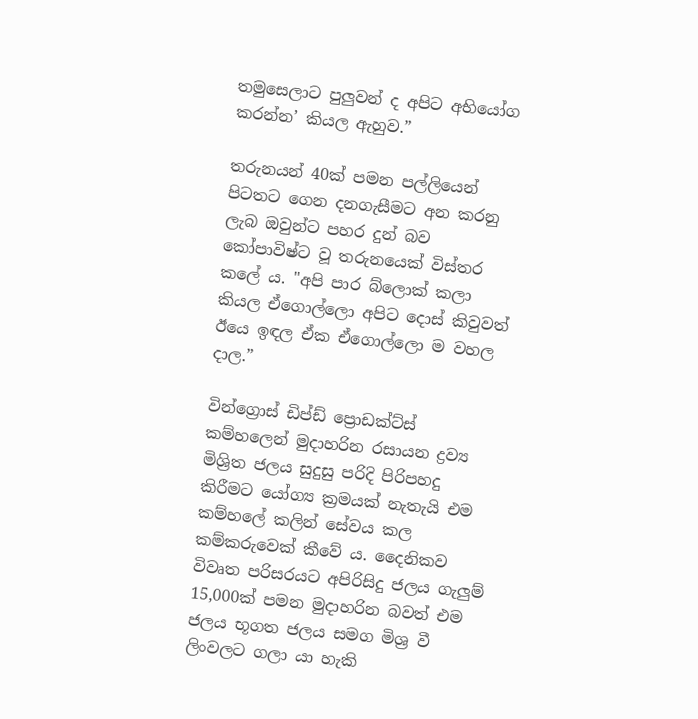තමුසෙලාට පුලුවන් ද අපිට අභියෝග කරන්න’ කියල ඇහුව.”

තරුනයන් 40ක් පමන පල්ලියෙන් පිටතට ගෙන දනගැසීමට අන කරනු ලැබ ඔවුන්ට පහර දුන් බව කෝපාවිෂ්ට වූ තරුනයෙක් විස්තර කලේ ය. "අපි පාර බ්ලොක් කලා කියල ඒගොල්ලො අපිට දොස් කිවුවත් ඊයෙ ඉඳල ඒක ඒගොල්ලො ම වහල දාල.”

වින්ග්‍රොස් ඩිප්ඩ් ප්‍රොඩක්ට්ස් කම්හලෙන් මුදාහරින රසායන ද්‍රව්‍ය මිශ්‍රිත ජලය සුදුසු පරිදි පිරිපහදු කිරීමට යෝග්‍ය ක්‍රමයක් නැතැයි එම කම්හලේ කලින් සේවය කල කම්කරුවෙක් කීවේ ය. දෛනිකව විවෘත පරිසරයට අපිරිසිදු ජලය ගැලුම් 15,000ක් පමන මුදාහරින බවත් එම ජලය භූගත ජලය සමග මිශ්‍ර වී ලිංවලට ගලා යා හැකි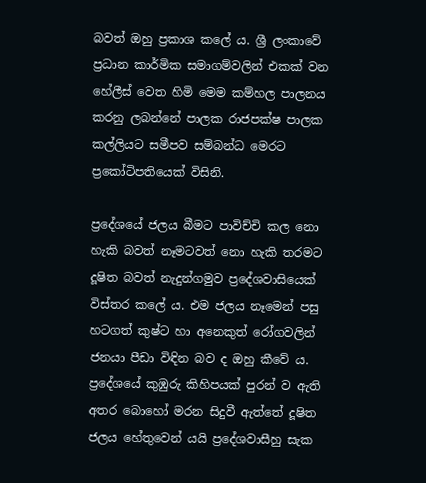බවත් ඔහු ප්‍රකාශ කලේ ය. ශ්‍රී ලංකාවේ ප්‍රධාන කාර්මික සමාගම්වලින් එකක් වන හේලීස් වෙත හිමි මෙම කම්හල පාලනය කරනු ලබන්නේ පාලක රාජපක්ෂ පාලක කල්ලියට සමීපව සම්බන්ධ මෙරට ප්‍රකෝටිපතියෙක් විසිනි.

ප්‍රදේශයේ ජලය බීමට පාවිච්චි කල නො හැකි බවත් නෑමටවත් නො හැකි තරමට දූෂිත බවත් නැදුන්ගමුව ප්‍රදේශවාසියෙක් විස්තර කලේ ය. එම ජලය නෑමෙන් පසු හටගත් කුෂ්ට හා අනෙකුත් රෝගවලින් ජනයා පීඩා විඳින බව ද ඔහු කීවේ ය. ප්‍රදේශයේ කුඹුරු කිහිපයක් පුරන් ව ඇති අතර බොහෝ මරන සිදුවී ඇත්තේ දූෂිත ජලය හේතුවෙන් යයි ප්‍රදේශවාසීහු සැක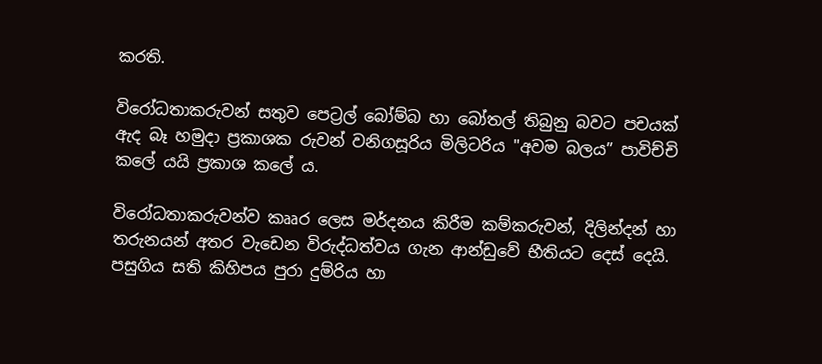කරති.

විරෝධතාකරුවන් සතුව පෙට්‍රල් බෝම්බ හා බෝතල් තිබුනු බවට පචයක් ඇද බෑ හමුදා ප්‍රකාශක රුවන් වනිගසූරිය මිලිටරිය "අවම බලය” පාවිච්චි කලේ යයි ප්‍රකාශ කලේ ය.

විරෝධතාකරුවන්ව කෲර ලෙස මර්දනය කිරීම කම්කරුවන්, දිලින්දන් හා තරුනයන් අතර වැඩෙන විරුද්ධත්වය ගැන ආන්ඩුවේ භීතියට දෙස් දෙයි. පසුගිය සති කිහිපය පුරා දුම්රිය හා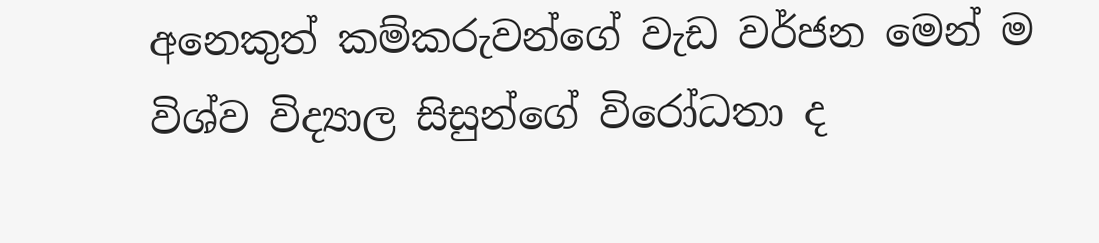අනෙකුත් කම්කරුවන්ගේ වැඩ වර්ජන මෙන් ම විශ්ව විද්‍යාල සිසුන්ගේ විරෝධතා ද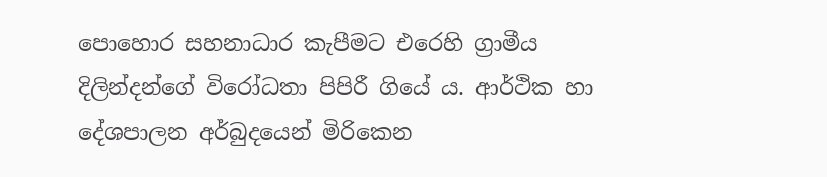පොහොර සහනාධාර කැපීමට එරෙහි ග්‍රාමීය දිලින්දන්ගේ විරෝධතා පිපිරී ගියේ ය. ආර්ථික හා දේශපාලන අර්බුදයෙන් මිරිකෙන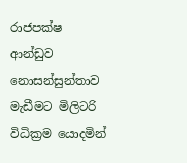රාජපක්ෂ ආන්ඩුව නොසන්සුන්තාව මැඩීමට මිලිටරි විධික්‍රම යොදමින්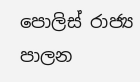පොලිස් රාජ්‍ය පාලන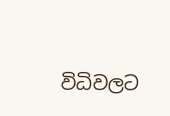විධිවලට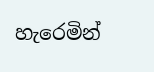හැරෙමින්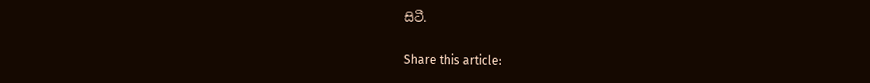සිටී.

Share this article: